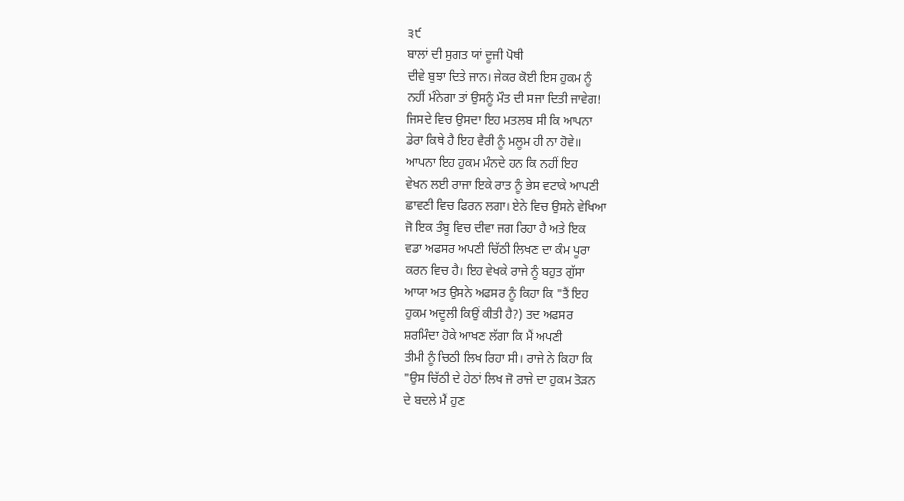੩੯
ਬਾਲਾਂ ਦੀ ਸੁਗਤ ਯਾਂ ਦੂਜੀ ਪੋਥੀ
ਦੀਵੇ ਬੁਝਾ ਦਿਤੇ ਜਾਨ। ਜੇਕਰ ਕੋਈ ਇਸ ਹੁਕਮ ਨੂੰ
ਨਹੀਂ ਮੰਨੇਗਾ ਤਾਂ ਉਸਨੂੰ ਮੌਤ ਦੀ ਸਜਾ ਦਿਤੀ ਜਾਵੇਗ!
ਜਿਸਦੇ ਵਿਚ ਉਸਦਾ ਇਹ ਮਤਲਬ ਸੀ ਕਿ ਆਪਨਾ
ਡੇਰਾ ਕਿਥੇ ਹੈ ਇਹ ਵੈਰੀ ਨੂੰ ਮਲੂਮ ਹੀ ਨਾ ਹੋਵੇ॥
ਆਪਨਾ ਇਹ ਹੁਕਮ ਮੰਨਦੇ ਹਨ ਕਿ ਨਹੀਂ ਇਹ
ਵੇਖਨ ਲਈ ਰਾਜਾ ਇਕੇ ਰਾਤ ਨੂੰ ਭੇਸ ਵਟਾਕੇ ਆਪਣੀ
ਛਾਵਣੀ ਵਿਚ ਫਿਰਨ ਲਗਾ। ਏਨੇ ਵਿਚ ਉਸਨੇ ਵੇਖਿਆ
ਜੋ ਇਕ ਤੰਬੂ ਵਿਚ ਦੀਵਾ ਜਗ ਰਿਹਾ ਹੈ ਅਤੇ ਇਕ
ਵਡਾ ਅਫਸਰ ਅਪਣੀ ਚਿੱਠੀ ਲਿਖਣ ਦਾ ਕੰਮ ਪੂਰਾ
ਕਰਨ ਵਿਚ ਹੈ। ਇਹ ਵੇਖਕੇ ਰਾਜੇ ਨੂੰ ਬਹੁਤ ਗੁੱਸਾ
ਆਯਾ ਅਤ ਉਸਨੇ ਅਫਸਰ ਨੂੰ ਕਿਹਾ ਕਿ "ਤੈਂ ਇਹ
ਹੁਕਮ ਅਦੂਲੀ ਕਿਉਂ ਕੀਤੀ ਹੈ?) ਤਦ ਅਫਸਰ
ਸ਼ਰਮਿੰਦਾ ਹੋਕੇ ਆਖਣ ਲੱਗਾ ਕਿ ਮੈਂ ਅਪਣੀ
ਤੀਮੀ ਨੂੰ ਚਿਠੀ ਲਿਖ ਰਿਹਾ ਸੀ। ਰਾਜੇ ਨੇ ਕਿਹਾ ਕਿ
"ਉਸ ਚਿੱਠੀ ਦੇ ਹੇਠਾਂ ਲਿਖ ਜੋ ਰਾਜੇ ਦਾ ਹੁਕਮ ਤੋੜਨ
ਦੇ ਬਦਲੇ ਮੈਂ ਹੁਣ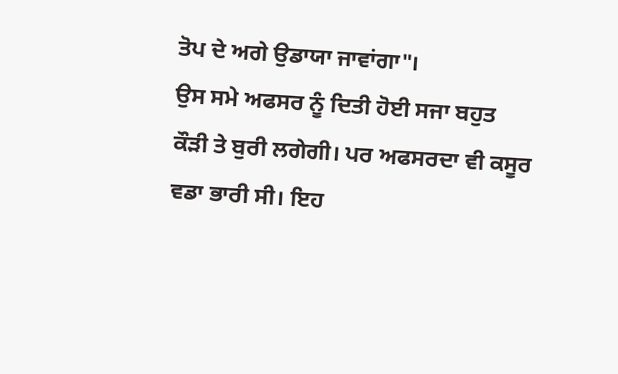ਤੋਪ ਦੇ ਅਗੇ ਉਡਾਯਾ ਜਾਵਾਂਗਾ"।
ਉਸ ਸਮੇ ਅਫਸਰ ਨੂੰ ਦਿਤੀ ਹੋਈ ਸਜਾ ਬਹੁਤ
ਕੌੜੀ ਤੇ ਬੁਰੀ ਲਗੇਗੀ। ਪਰ ਅਫਸਰਦਾ ਵੀ ਕਸੂਰ
ਵਡਾ ਭਾਰੀ ਸੀ। ਇਹ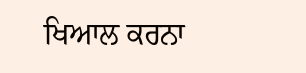ਖਿਆਲ ਕਰਨਾ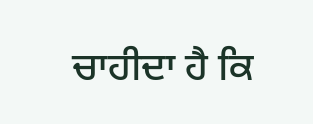ਚਾਹੀਦਾ ਹੈ ਕਿ